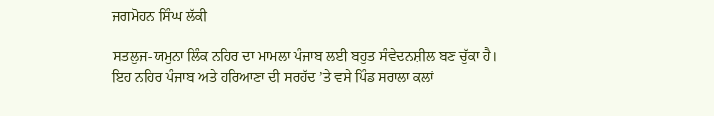ਜਗਮੋਹਨ ਸਿੰਘ ਲੱਕੀ

ਸਤਲੁਜ-ਯਮੁਨਾ ਲਿੰਕ ਨਹਿਰ ਦਾ ਮਾਮਲਾ ਪੰਜਾਬ ਲਈ ਬਹੁਤ ਸੰਵੇਦਨਸ਼ੀਲ ਬਣ ਚੁੱਕਾ ਹੈ। ਇਹ ਨਹਿਰ ਪੰਜਾਬ ਅਤੇ ਹਰਿਆਣਾ ਦੀ ਸਰਹੱਦ ’ਤੇ ਵਸੇ ਪਿੰਡ ਸਰਾਲਾ ਕਲਾਂ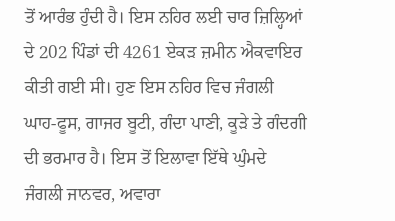ਤੋਂ ਆਰੰਭ ਹੁੰਦੀ ਹੈ। ਇਸ ਨਹਿਰ ਲਈ ਚਾਰ ਜ਼ਿਲ੍ਹਿਆਂ ਦੇ 202 ਪਿੰਡਾਂ ਦੀ 4261 ਏਕੜ ਜ਼ਮੀਨ ਐਕਵਾਇਰ ਕੀਤੀ ਗਈ ਸੀ। ਹੁਣ ਇਸ ਨਹਿਰ ਵਿਚ ਜੰਗਲੀ ਘਾਹ-ਫੂਸ, ਗਾਜਰ ਬੂਟੀ, ਗੰਦਾ ਪਾਣੀ, ਕੂੜੇ ਤੇ ਗੰਦਗੀ ਦੀ ਭਰਮਾਰ ਹੈ। ਇਸ ਤੋਂ ਇਲਾਵਾ ਇੱਥੇ ਘੁੰਮਦੇ ਜੰਗਲੀ ਜਾਨਵਰ, ਅਵਾਰਾ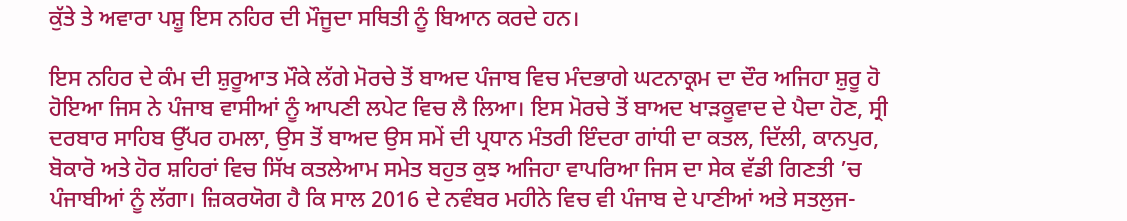ਕੁੱਤੇ ਤੇ ਅਵਾਰਾ ਪਸ਼ੂ ਇਸ ਨਹਿਰ ਦੀ ਮੌਜੂਦਾ ਸਥਿਤੀ ਨੂੰ ਬਿਆਨ ਕਰਦੇ ਹਨ।

ਇਸ ਨਹਿਰ ਦੇ ਕੰਮ ਦੀ ਸ਼ੁਰੂਆਤ ਮੌਕੇ ਲੱਗੇ ਮੋਰਚੇ ਤੋਂ ਬਾਅਦ ਪੰਜਾਬ ਵਿਚ ਮੰਦਭਾਗੇ ਘਟਨਾਕ੍ਰਮ ਦਾ ਦੌਰ ਅਜਿਹਾ ਸ਼ੁਰੂ ਹੋ ਹੋਇਆ ਜਿਸ ਨੇ ਪੰਜਾਬ ਵਾਸੀਆਂ ਨੂੰ ਆਪਣੀ ਲਪੇਟ ਵਿਚ ਲੈ ਲਿਆ। ਇਸ ਮੋਰਚੇ ਤੋਂ ਬਾਅਦ ਖਾੜਕੂਵਾਦ ਦੇ ਪੈਦਾ ਹੋਣ, ਸ੍ਰੀ ਦਰਬਾਰ ਸਾਹਿਬ ਉੱਪਰ ਹਮਲਾ, ਉਸ ਤੋਂ ਬਾਅਦ ਉਸ ਸਮੇਂ ਦੀ ਪ੍ਰਧਾਨ ਮੰਤਰੀ ਇੰਦਰਾ ਗਾਂਧੀ ਦਾ ਕਤਲ, ਦਿੱਲੀ, ਕਾਨਪੁਰ, ਬੋਕਾਰੋ ਅਤੇ ਹੋਰ ਸ਼ਹਿਰਾਂ ਵਿਚ ਸਿੱਖ ਕਤਲੇਆਮ ਸਮੇਤ ਬਹੁਤ ਕੁਝ ਅਜਿਹਾ ਵਾਪਰਿਆ ਜਿਸ ਦਾ ਸੇਕ ਵੱਡੀ ਗਿਣਤੀ ’ਚ ਪੰਜਾਬੀਆਂ ਨੂੰ ਲੱਗਾ। ਜ਼ਿਕਰਯੋਗ ਹੈ ਕਿ ਸਾਲ 2016 ਦੇ ਨਵੰਬਰ ਮਹੀਨੇ ਵਿਚ ਵੀ ਪੰਜਾਬ ਦੇ ਪਾਣੀਆਂ ਅਤੇ ਸਤਲੁਜ-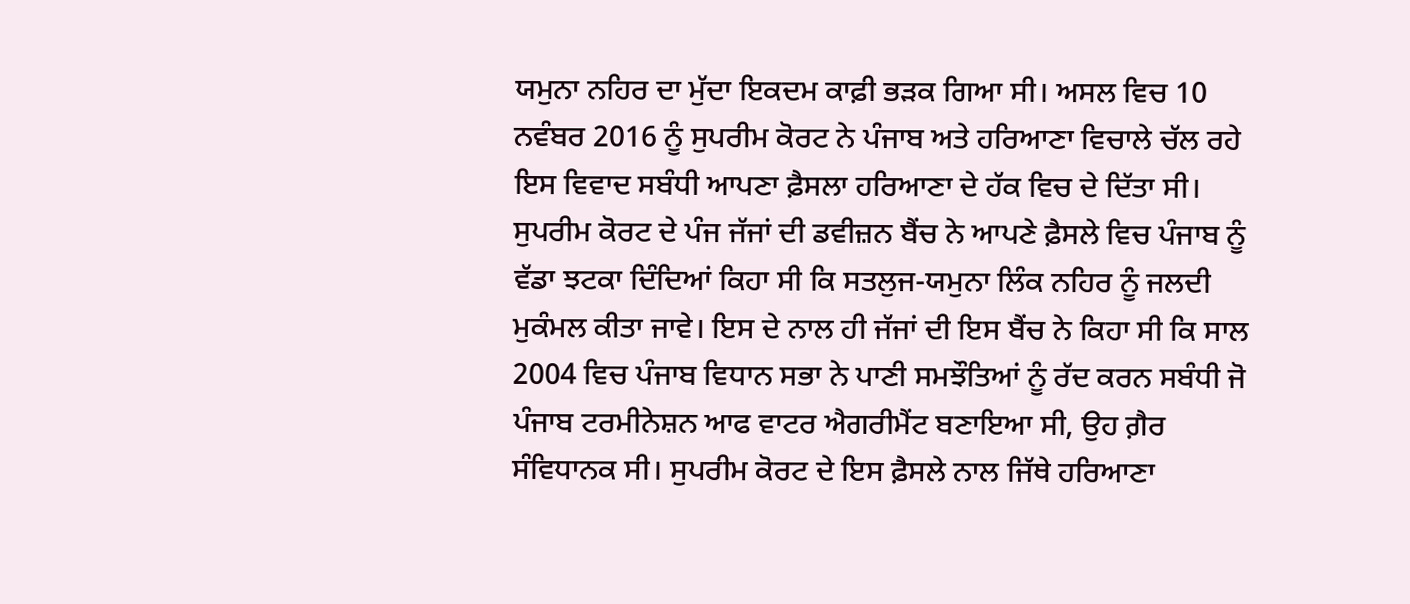ਯਮੁਨਾ ਨਹਿਰ ਦਾ ਮੁੱਦਾ ਇਕਦਮ ਕਾਫ਼ੀ ਭੜਕ ਗਿਆ ਸੀ। ਅਸਲ ਵਿਚ 10 ਨਵੰਬਰ 2016 ਨੂੰ ਸੁਪਰੀਮ ਕੋਰਟ ਨੇ ਪੰਜਾਬ ਅਤੇ ਹਰਿਆਣਾ ਵਿਚਾਲੇ ਚੱਲ ਰਹੇ ਇਸ ਵਿਵਾਦ ਸਬੰਧੀ ਆਪਣਾ ਫ਼ੈਸਲਾ ਹਰਿਆਣਾ ਦੇ ਹੱਕ ਵਿਚ ਦੇ ਦਿੱਤਾ ਸੀ। ਸੁਪਰੀਮ ਕੋਰਟ ਦੇ ਪੰਜ ਜੱਜਾਂ ਦੀ ਡਵੀਜ਼ਨ ਬੈਂਚ ਨੇ ਆਪਣੇ ਫ਼ੈਸਲੇ ਵਿਚ ਪੰਜਾਬ ਨੂੰ ਵੱਡਾ ਝਟਕਾ ਦਿੰਦਿਆਂ ਕਿਹਾ ਸੀ ਕਿ ਸਤਲੁਜ-ਯਮੁਨਾ ਲਿੰਕ ਨਹਿਰ ਨੂੰ ਜਲਦੀ ਮੁਕੰਮਲ ਕੀਤਾ ਜਾਵੇ। ਇਸ ਦੇ ਨਾਲ ਹੀ ਜੱਜਾਂ ਦੀ ਇਸ ਬੈਂਚ ਨੇ ਕਿਹਾ ਸੀ ਕਿ ਸਾਲ 2004 ਵਿਚ ਪੰਜਾਬ ਵਿਧਾਨ ਸਭਾ ਨੇ ਪਾਣੀ ਸਮਝੌਤਿਆਂ ਨੂੰ ਰੱਦ ਕਰਨ ਸਬੰਧੀ ਜੋ ਪੰਜਾਬ ਟਰਮੀਨੇਸ਼ਨ ਆਫ ਵਾਟਰ ਐਗਰੀਮੈਂਟ ਬਣਾਇਆ ਸੀ, ਉਹ ਗ਼ੈਰ ਸੰਵਿਧਾਨਕ ਸੀ। ਸੁਪਰੀਮ ਕੋਰਟ ਦੇ ਇਸ ਫ਼ੈਸਲੇ ਨਾਲ ਜਿੱਥੇ ਹਰਿਆਣਾ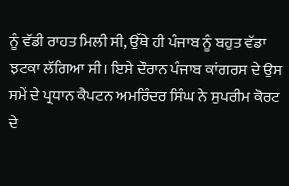ਨੂੰ ਵੱਡੀ ਰਾਹਤ ਮਿਲੀ ਸੀ, ਉੱਥੇ ਹੀ ਪੰਜਾਬ ਨੂੰ ਬਹੁਤ ਵੱਡਾ ਝਟਕਾ ਲੱਗਿਆ ਸੀ। ਇਸੇ ਦੌਰਾਨ ਪੰਜਾਬ ਕਾਂਗਰਸ ਦੇ ਉਸ ਸਮੇਂ ਦੇ ਪ੍ਰਧਾਨ ਕੈਪਟਨ ਅਮਰਿੰਦਰ ਸਿੰਘ ਨੇ ਸੁਪਰੀਮ ਕੋਰਟ ਦੇ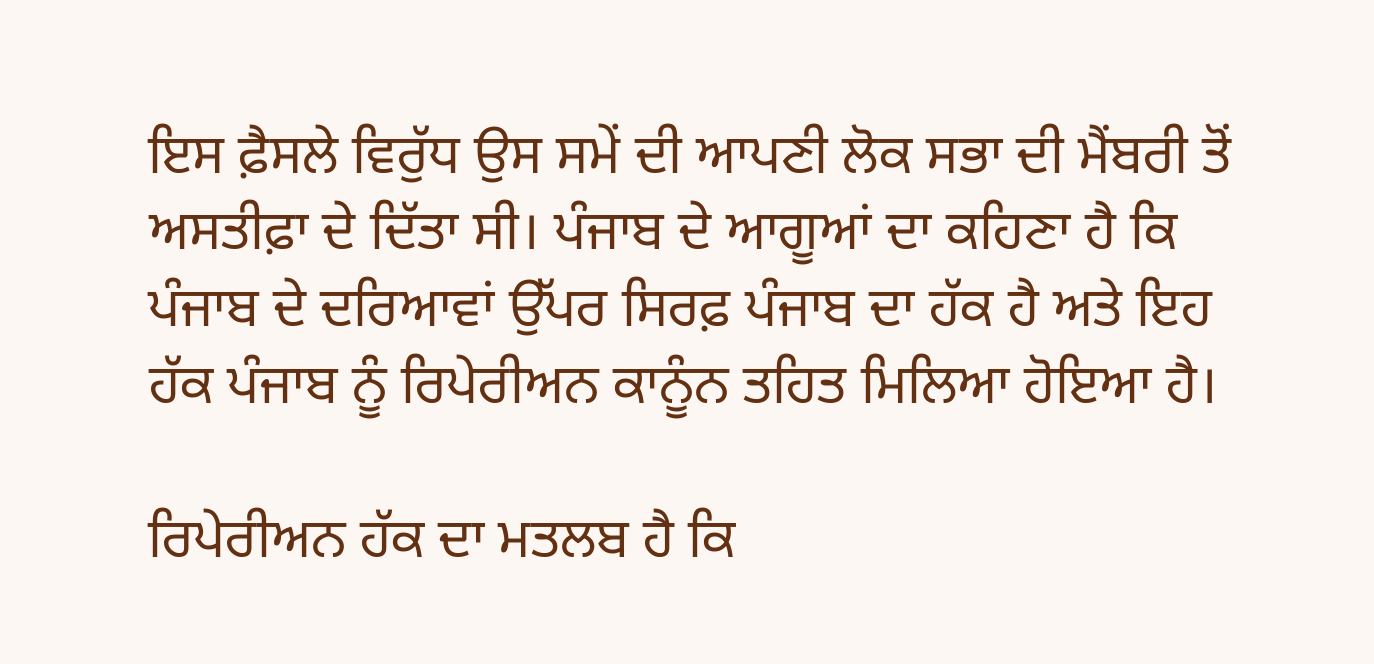ਇਸ ਫ਼ੈਸਲੇ ਵਿਰੁੱਧ ਉਸ ਸਮੇਂ ਦੀ ਆਪਣੀ ਲੋਕ ਸਭਾ ਦੀ ਮੈਂਬਰੀ ਤੋਂ ਅਸਤੀਫ਼ਾ ਦੇ ਦਿੱਤਾ ਸੀ। ਪੰਜਾਬ ਦੇ ਆਗੂਆਂ ਦਾ ਕਹਿਣਾ ਹੈ ਕਿ ਪੰਜਾਬ ਦੇ ਦਰਿਆਵਾਂ ਉੱਪਰ ਸਿਰਫ਼ ਪੰਜਾਬ ਦਾ ਹੱਕ ਹੈ ਅਤੇ ਇਹ ਹੱਕ ਪੰਜਾਬ ਨੂੰ ਰਿਪੇਰੀਅਨ ਕਾਨੂੰਨ ਤਹਿਤ ਮਿਲਿਆ ਹੋਇਆ ਹੈ।

ਰਿਪੇਰੀਅਨ ਹੱਕ ਦਾ ਮਤਲਬ ਹੈ ਕਿ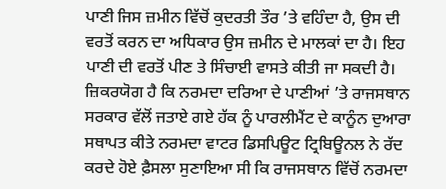ਪਾਣੀ ਜਿਸ ਜ਼ਮੀਨ ਵਿੱਚੋਂ ਕੁਦਰਤੀ ਤੌਰ ’ਤੇ ਵਹਿੰਦਾ ਹੈ, ਉਸ ਦੀ ਵਰਤੋਂ ਕਰਨ ਦਾ ਅਧਿਕਾਰ ਉਸ ਜ਼ਮੀਨ ਦੇ ਮਾਲਕਾਂ ਦਾ ਹੈ। ਇਹ ਪਾਣੀ ਦੀ ਵਰਤੋਂ ਪੀਣ ਤੇ ਸਿੰਚਾਈ ਵਾਸਤੇ ਕੀਤੀ ਜਾ ਸਕਦੀ ਹੈ। ਜ਼ਿਕਰਯੋਗ ਹੈ ਕਿ ਨਰਮਦਾ ਦਰਿਆ ਦੇ ਪਾਣੀਆਂ ’ਤੇ ਰਾਜਸਥਾਨ ਸਰਕਾਰ ਵੱਲੋਂ ਜਤਾਏ ਗਏ ਹੱਕ ਨੂੰ ਪਾਰਲੀਮੈਂਟ ਦੇ ਕਾਨੂੰਨ ਦੁਆਰਾ ਸਥਾਪਤ ਕੀਤੇ ਨਰਮਦਾ ਵਾਟਰ ਡਿਸਪਿਊਟ ਟ੍ਰਿਬਿਊਨਲ ਨੇ ਰੱਦ ਕਰਦੇ ਹੋਏ ਫ਼ੈਸਲਾ ਸੁਣਾਇਆ ਸੀ ਕਿ ਰਾਜਸਥਾਨ ਵਿੱਚੋਂ ਨਰਮਦਾ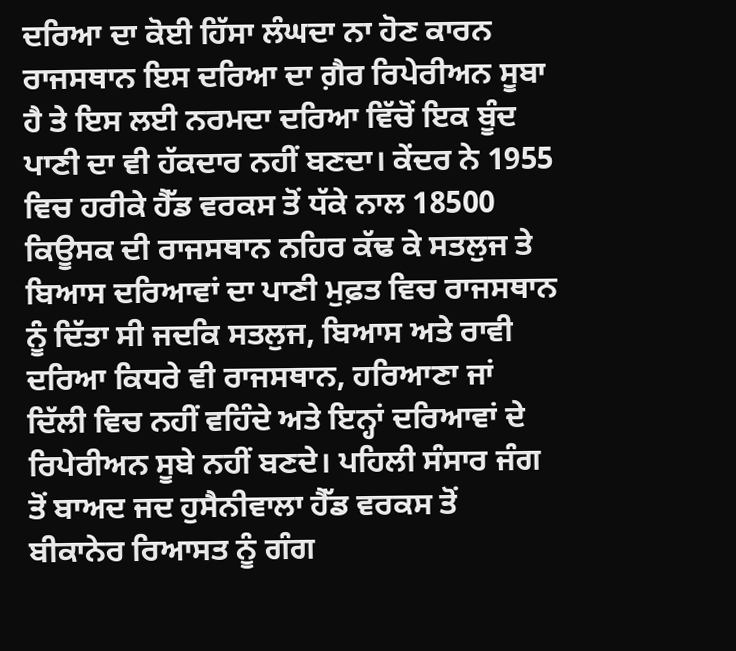ਦਰਿਆ ਦਾ ਕੋਈ ਹਿੱਸਾ ਲੰਘਦਾ ਨਾ ਹੋਣ ਕਾਰਨ ਰਾਜਸਥਾਨ ਇਸ ਦਰਿਆ ਦਾ ਗ਼ੈਰ ਰਿਪੇਰੀਅਨ ਸੂਬਾ ਹੈ ਤੇ ਇਸ ਲਈ ਨਰਮਦਾ ਦਰਿਆ ਵਿੱਚੋਂ ਇਕ ਬੂੰਦ ਪਾਣੀ ਦਾ ਵੀ ਹੱਕਦਾਰ ਨਹੀਂ ਬਣਦਾ। ਕੇਂਦਰ ਨੇ 1955 ਵਿਚ ਹਰੀਕੇ ਹੈੱਡ ਵਰਕਸ ਤੋਂ ਧੱਕੇ ਨਾਲ 18500 ਕਿਊਸਕ ਦੀ ਰਾਜਸਥਾਨ ਨਹਿਰ ਕੱਢ ਕੇ ਸਤਲੁਜ ਤੇ ਬਿਆਸ ਦਰਿਆਵਾਂ ਦਾ ਪਾਣੀ ਮੁਫ਼ਤ ਵਿਚ ਰਾਜਸਥਾਨ ਨੂੰ ਦਿੱਤਾ ਸੀ ਜਦਕਿ ਸਤਲੁਜ, ਬਿਆਸ ਅਤੇ ਰਾਵੀ ਦਰਿਆ ਕਿਧਰੇ ਵੀ ਰਾਜਸਥਾਨ, ਹਰਿਆਣਾ ਜਾਂ ਦਿੱਲੀ ਵਿਚ ਨਹੀਂ ਵਹਿੰਦੇ ਅਤੇ ਇਨ੍ਹਾਂ ਦਰਿਆਵਾਂ ਦੇ ਰਿਪੇਰੀਅਨ ਸੂਬੇ ਨਹੀਂ ਬਣਦੇ। ਪਹਿਲੀ ਸੰਸਾਰ ਜੰਗ ਤੋਂ ਬਾਅਦ ਜਦ ਹੁਸੈਨੀਵਾਲਾ ਹੈੱਡ ਵਰਕਸ ਤੋਂ ਬੀਕਾਨੇਰ ਰਿਆਸਤ ਨੂੰ ਗੰਗ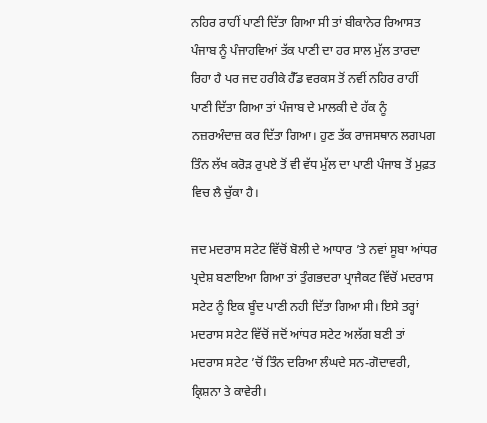ਨਹਿਰ ਰਾਹੀਂ ਪਾਣੀ ਦਿੱਤਾ ਗਿਆ ਸੀ ਤਾਂ ਬੀਕਾਨੇਰ ਰਿਆਸਤ ਪੰਜਾਬ ਨੂੰ ਪੰਜਾਹਵਿਆਂ ਤੱਕ ਪਾਣੀ ਦਾ ਹਰ ਸਾਲ ਮੁੱਲ ਤਾਰਦਾ ਰਿਹਾ ਹੈ ਪਰ ਜਦ ਹਰੀਕੇ ਹੈੱਡ ਵਰਕਸ ਤੋਂ ਨਵੀਂ ਨਹਿਰ ਰਾਹੀਂ ਪਾਣੀ ਦਿੱਤਾ ਗਿਆ ਤਾਂ ਪੰਜਾਬ ਦੇ ਮਾਲਕੀ ਦੇ ਹੱਕ ਨੂੰ ਨਜ਼ਰਅੰਦਾਜ਼ ਕਰ ਦਿੱਤਾ ਗਿਆ। ਹੁਣ ਤੱਕ ਰਾਜਸਥਾਨ ਲਗਪਗ ਤਿੰਨ ਲੱਖ ਕਰੋੜ ਰੁਪਏ ਤੋਂ ਵੀ ਵੱਧ ਮੁੱਲ ਦਾ ਪਾਣੀ ਪੰਜਾਬ ਤੋਂ ਮੁਫ਼ਤ ਵਿਚ ਲੈ ਚੁੱਕਾ ਹੈ।

ਜਦ ਮਦਰਾਸ ਸਟੇਟ ਵਿੱਚੋਂ ਬੋਲੀ ਦੇ ਆਧਾਰ ’ਤੇ ਨਵਾਂ ਸੂਬਾ ਆਂਧਰ ਪ੍ਰਦੇਸ਼ ਬਣਾਇਆ ਗਿਆ ਤਾਂ ਤੁੰਗਭਦਰਾ ਪ੍ਰਾਜੈਕਟ ਵਿੱਚੋਂ ਮਦਰਾਸ ਸਟੇਟ ਨੂੰ ਇਕ ਬੂੰਦ ਪਾਣੀ ਨਹੀ ਦਿੱਤਾ ਗਿਆ ਸੀ। ਇਸੇ ਤਰ੍ਹਾਂ ਮਦਰਾਸ ਸਟੇਟ ਵਿੱਚੋਂ ਜਦੋਂ ਆਂਧਰ ਸਟੇਟ ਅਲੱਗ ਬਣੀ ਤਾਂ ਮਦਰਾਸ ਸਟੇਟ ’ਚੋਂ ਤਿੰਨ ਦਰਿਆ ਲੰਘਦੇ ਸਨ-ਗੋਦਾਵਰੀ, ਕ੍ਰਿਸ਼ਨਾ ਤੇ ਕਾਵੇਰੀ।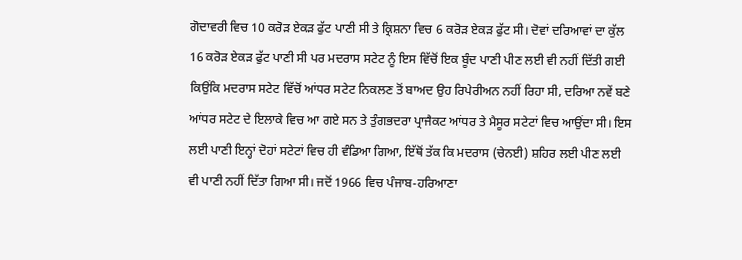ਗੋਦਾਵਰੀ ਵਿਚ 10 ਕਰੋੜ ਏਕੜ ਫੁੱਟ ਪਾਣੀ ਸੀ ਤੇ ਕ੍ਰਿਸ਼ਨਾ ਵਿਚ 6 ਕਰੋੜ ਏਕੜ ਫੁੱਟ ਸੀ। ਦੋਵਾਂ ਦਰਿਆਵਾਂ ਦਾ ਕੁੱਲ 16 ਕਰੋੜ ਏਕੜ ਫੁੱਟ ਪਾਣੀ ਸੀ ਪਰ ਮਦਰਾਸ ਸਟੇਟ ਨੂੰ ਇਸ ਵਿੱਚੋਂ ਇਕ ਬੂੰਦ ਪਾਣੀ ਪੀਣ ਲਈ ਵੀ ਨਹੀਂ ਦਿੱਤੀ ਗਈ ਕਿਉਂਕਿ ਮਦਰਾਸ ਸਟੇਟ ਵਿੱਚੋਂ ਆਂਧਰ ਸਟੇਟ ਨਿਕਲਣ ਤੋਂ ਬਾਅਦ ਉਹ ਰਿਪੇਰੀਅਨ ਨਹੀਂ ਰਿਹਾ ਸੀ, ਦਰਿਆ ਨਵੇਂ ਬਣੇ ਆਂਧਰ ਸਟੇਟ ਦੇ ਇਲਾਕੇ ਵਿਚ ਆ ਗਏ ਸਨ ਤੇ ਤੁੰਗਭਦਰਾ ਪ੍ਰਾਜੈਕਟ ਆਂਧਰ ਤੇ ਮੈਸੂਰ ਸਟੇਟਾਂ ਵਿਚ ਆਉਂਦਾ ਸੀ। ਇਸ ਲਈ ਪਾਣੀ ਇਨ੍ਹਾਂ ਦੋਹਾਂ ਸਟੇਟਾਂ ਵਿਚ ਹੀ ਵੰਡਿਆ ਗਿਆ, ਇੱਥੋਂ ਤੱਕ ਕਿ ਮਦਰਾਸ (ਚੇਨਈ) ਸ਼ਹਿਰ ਲਈ ਪੀਣ ਲਈ ਵੀ ਪਾਣੀ ਨਹੀਂ ਦਿੱਤਾ ਗਿਆ ਸੀ। ਜਦੋਂ 1966 ਵਿਚ ਪੰਜਾਬ-ਹਰਿਆਣਾ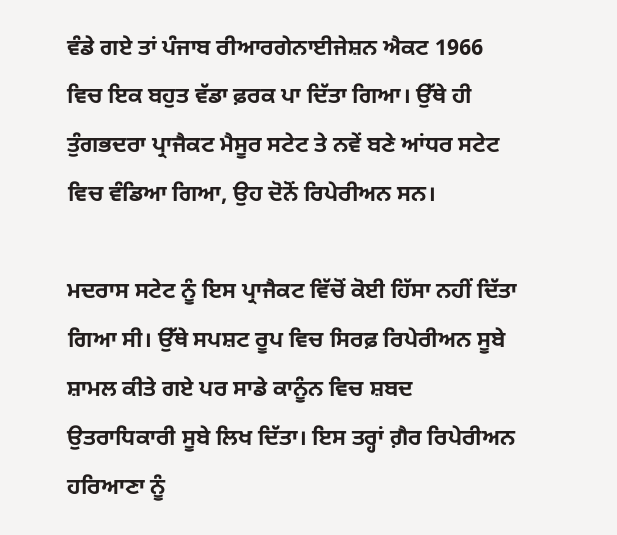ਵੰਡੇ ਗਏ ਤਾਂ ਪੰਜਾਬ ਰੀਆਰਗੇਨਾਈਜੇਸ਼ਨ ਐਕਟ 1966 ਵਿਚ ਇਕ ਬਹੁਤ ਵੱਡਾ ਫ਼ਰਕ ਪਾ ਦਿੱਤਾ ਗਿਆ। ਉੱਥੇ ਹੀ ਤੁੰਗਭਦਰਾ ਪ੍ਰਾਜੈਕਟ ਮੈਸੂਰ ਸਟੇਟ ਤੇ ਨਵੇਂ ਬਣੇ ਆਂਧਰ ਸਟੇਟ ਵਿਚ ਵੰਡਿਆ ਗਿਆ, ਉਹ ਦੋਨੋਂ ਰਿਪੇਰੀਅਨ ਸਨ।

ਮਦਰਾਸ ਸਟੇਟ ਨੂੰ ਇਸ ਪ੍ਰਾਜੈਕਟ ਵਿੱਚੋਂ ਕੋਈ ਹਿੱਸਾ ਨਹੀਂ ਦਿੱਤਾ ਗਿਆ ਸੀ। ਉੱਥੇ ਸਪਸ਼ਟ ਰੂਪ ਵਿਚ ਸਿਰਫ਼ ਰਿਪੇਰੀਅਨ ਸੂਬੇ ਸ਼ਾਮਲ ਕੀਤੇ ਗਏ ਪਰ ਸਾਡੇ ਕਾਨੂੰਨ ਵਿਚ ਸ਼ਬਦ ਉਤਰਾਧਿਕਾਰੀ ਸੂਬੇ ਲਿਖ ਦਿੱਤਾ। ਇਸ ਤਰ੍ਹਾਂ ਗ਼ੈਰ ਰਿਪੇਰੀਅਨ ਹਰਿਆਣਾ ਨੂੰ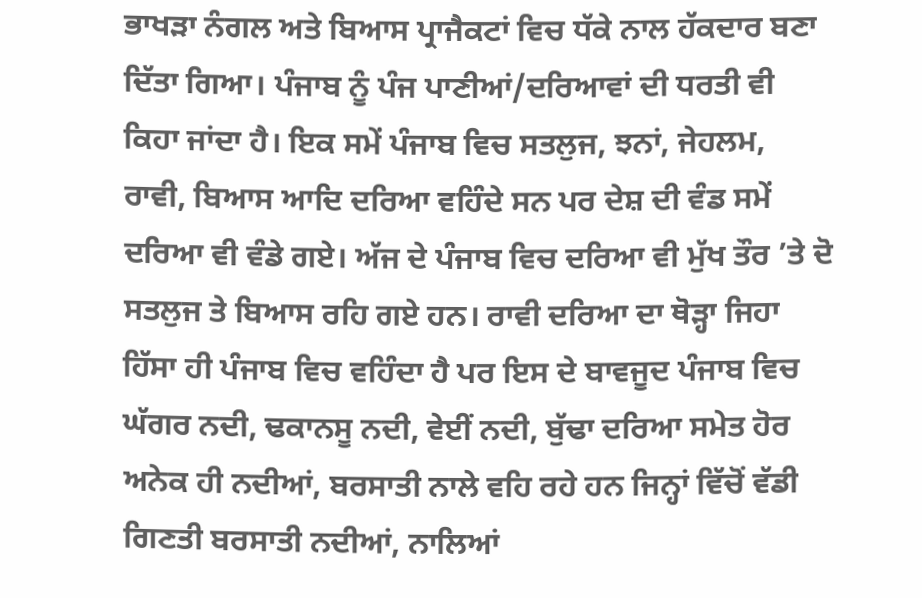ਭਾਖੜਾ ਨੰਗਲ ਅਤੇ ਬਿਆਸ ਪ੍ਰਾਜੈਕਟਾਂ ਵਿਚ ਧੱਕੇ ਨਾਲ ਹੱਕਦਾਰ ਬਣਾ ਦਿੱਤਾ ਗਿਆ। ਪੰਜਾਬ ਨੂੰ ਪੰਜ ਪਾਣੀਆਂ/ਦਰਿਆਵਾਂ ਦੀ ਧਰਤੀ ਵੀ ਕਿਹਾ ਜਾਂਦਾ ਹੈ। ਇਕ ਸਮੇਂ ਪੰਜਾਬ ਵਿਚ ਸਤਲੁਜ, ਝਨਾਂ, ਜੇਹਲਮ, ਰਾਵੀ, ਬਿਆਸ ਆਦਿ ਦਰਿਆ ਵਹਿੰਦੇ ਸਨ ਪਰ ਦੇਸ਼ ਦੀ ਵੰਡ ਸਮੇਂ ਦਰਿਆ ਵੀ ਵੰਡੇ ਗਏ। ਅੱਜ ਦੇ ਪੰਜਾਬ ਵਿਚ ਦਰਿਆ ਵੀ ਮੁੱਖ ਤੌਰ ’ਤੇ ਦੋ ਸਤਲੁਜ ਤੇ ਬਿਆਸ ਰਹਿ ਗਏ ਹਨ। ਰਾਵੀ ਦਰਿਆ ਦਾ ਥੋੜ੍ਹਾ ਜਿਹਾ ਹਿੱਸਾ ਹੀ ਪੰਜਾਬ ਵਿਚ ਵਹਿੰਦਾ ਹੈ ਪਰ ਇਸ ਦੇ ਬਾਵਜੂਦ ਪੰਜਾਬ ਵਿਚ ਘੱਗਰ ਨਦੀ, ਢਕਾਨਸੂ ਨਦੀ, ਵੇਈਂ ਨਦੀ, ਬੁੱਢਾ ਦਰਿਆ ਸਮੇਤ ਹੋਰ ਅਨੇਕ ਹੀ ਨਦੀਆਂ, ਬਰਸਾਤੀ ਨਾਲੇ ਵਹਿ ਰਹੇ ਹਨ ਜਿਨ੍ਹਾਂ ਵਿੱਚੋਂ ਵੱਡੀ ਗਿਣਤੀ ਬਰਸਾਤੀ ਨਦੀਆਂ, ਨਾਲਿਆਂ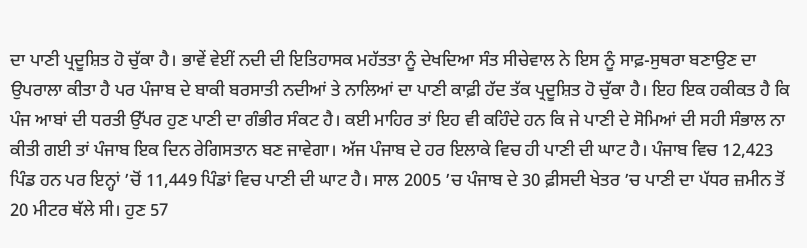ਦਾ ਪਾਣੀ ਪ੍ਰਦੂਸ਼ਿਤ ਹੋ ਚੁੱਕਾ ਹੈ। ਭਾਵੇਂ ਵੇਈਂ ਨਦੀ ਦੀ ਇਤਿਹਾਸਕ ਮਹੱਤਤਾ ਨੂੰ ਦੇਖਦਿਆ ਸੰਤ ਸੀਚੇਵਾਲ ਨੇ ਇਸ ਨੂੰ ਸਾਫ਼-ਸੁਥਰਾ ਬਣਾਉਣ ਦਾ ਉਪਰਾਲਾ ਕੀਤਾ ਹੈ ਪਰ ਪੰਜਾਬ ਦੇ ਬਾਕੀ ਬਰਸਾਤੀ ਨਦੀਆਂ ਤੇ ਨਾਲਿਆਂ ਦਾ ਪਾਣੀ ਕਾਫ਼ੀ ਹੱਦ ਤੱਕ ਪ੍ਰਦੂਸ਼ਿਤ ਹੋ ਚੁੱਕਾ ਹੈ। ਇਹ ਇਕ ਹਕੀਕਤ ਹੈ ਕਿ ਪੰਜ ਆਬਾਂ ਦੀ ਧਰਤੀ ਉੱਪਰ ਹੁਣ ਪਾਣੀ ਦਾ ਗੰਭੀਰ ਸੰਕਟ ਹੈ। ਕਈ ਮਾਹਿਰ ਤਾਂ ਇਹ ਵੀ ਕਹਿੰਦੇ ਹਨ ਕਿ ਜੇ ਪਾਣੀ ਦੇ ਸੋਮਿਆਂ ਦੀ ਸਹੀ ਸੰਭਾਲ ਨਾ ਕੀਤੀ ਗਈ ਤਾਂ ਪੰਜਾਬ ਇਕ ਦਿਨ ਰੇਗਿਸਤਾਨ ਬਣ ਜਾਵੇਗਾ। ਅੱਜ ਪੰਜਾਬ ਦੇ ਹਰ ਇਲਾਕੇ ਵਿਚ ਹੀ ਪਾਣੀ ਦੀ ਘਾਟ ਹੈ। ਪੰਜਾਬ ਵਿਚ 12,423 ਪਿੰਡ ਹਨ ਪਰ ਇਨ੍ਹਾਂ ’ਚੋਂ 11,449 ਪਿੰਡਾਂ ਵਿਚ ਪਾਣੀ ਦੀ ਘਾਟ ਹੈ। ਸਾਲ 2005 ’ਚ ਪੰਜਾਬ ਦੇ 30 ਫ਼ੀਸਦੀ ਖੇਤਰ ’ਚ ਪਾਣੀ ਦਾ ਪੱਧਰ ਜ਼ਮੀਨ ਤੋਂ 20 ਮੀਟਰ ਥੱਲੇ ਸੀ। ਹੁਣ 57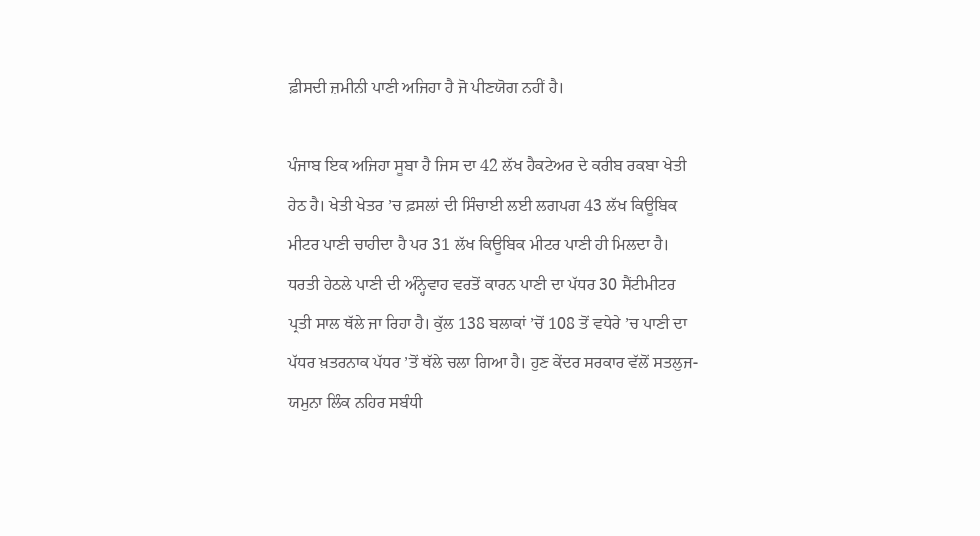ਫ਼ੀਸਦੀ ਜ਼ਮੀਨੀ ਪਾਣੀ ਅਜਿਹਾ ਹੈ ਜੋ ਪੀਣਯੋਗ ਨਹੀਂ ਹੈ।

ਪੰਜਾਬ ਇਕ ਅਜਿਹਾ ਸੂਬਾ ਹੈ ਜਿਸ ਦਾ 42 ਲੱਖ ਹੈਕਟੇਅਰ ਦੇ ਕਰੀਬ ਰਕਬਾ ਖੇਤੀ ਹੇਠ ਹੈ। ਖੇਤੀ ਖੇਤਰ ’ਚ ਫ਼ਸਲਾਂ ਦੀ ਸਿੰਚਾਈ ਲਈ ਲਗਪਗ 43 ਲੱਖ ਕਿਊਬਿਕ ਮੀਟਰ ਪਾਣੀ ਚਾਹੀਦਾ ਹੈ ਪਰ 31 ਲੱਖ ਕਿਊਬਿਕ ਮੀਟਰ ਪਾਣੀ ਹੀ ਮਿਲਦਾ ਹੈ। ਧਰਤੀ ਹੇਠਲੇ ਪਾਣੀ ਦੀ ਅੰਨ੍ਹੇਵਾਹ ਵਰਤੋਂ ਕਾਰਨ ਪਾਣੀ ਦਾ ਪੱਧਰ 30 ਸੈਂਟੀਮੀਟਰ ਪ੍ਰਤੀ ਸਾਲ ਥੱਲੇ ਜਾ ਰਿਹਾ ਹੈ। ਕੁੱਲ 138 ਬਲਾਕਾਂ ’ਚੋਂ 108 ਤੋਂ ਵਧੇਰੇ ’ਚ ਪਾਣੀ ਦਾ ਪੱਧਰ ਖ਼ਤਰਨਾਕ ਪੱਧਰ ’ਤੋਂ ਥੱਲੇ ਚਲਾ ਗਿਆ ਹੈ। ਹੁਣ ਕੇਂਦਰ ਸਰਕਾਰ ਵੱਲੋਂ ਸਤਲੁਜ-ਯਮੁਨਾ ਲਿੰਕ ਨਹਿਰ ਸਬੰਧੀ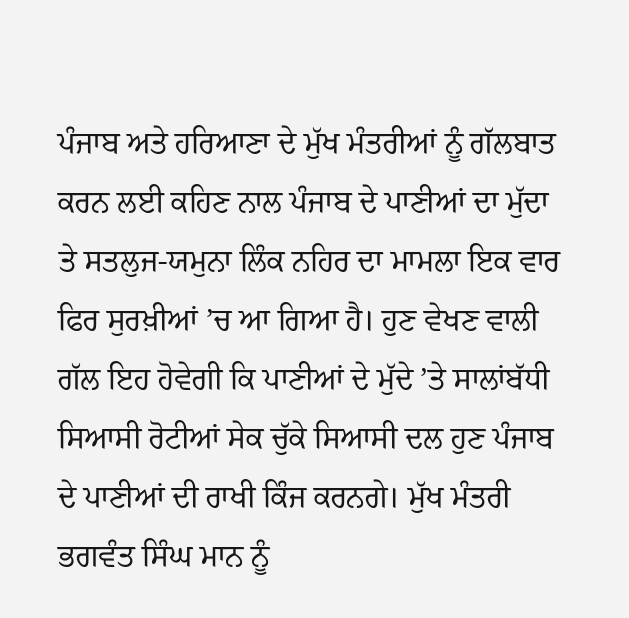ਪੰਜਾਬ ਅਤੇ ਹਰਿਆਣਾ ਦੇ ਮੁੱਖ ਮੰਤਰੀਆਂ ਨੂੰ ਗੱਲਬਾਤ ਕਰਨ ਲਈ ਕਹਿਣ ਨਾਲ ਪੰਜਾਬ ਦੇ ਪਾਣੀਆਂ ਦਾ ਮੁੱਦਾ ਤੇ ਸਤਲੁਜ-ਯਮੁਨਾ ਲਿੰਕ ਨਹਿਰ ਦਾ ਮਾਮਲਾ ਇਕ ਵਾਰ ਫਿਰ ਸੁਰਖ਼ੀਆਂ ’ਚ ਆ ਗਿਆ ਹੈ। ਹੁਣ ਵੇਖਣ ਵਾਲੀ ਗੱਲ ਇਹ ਹੋਵੇਗੀ ਕਿ ਪਾਣੀਆਂ ਦੇ ਮੁੱਦੇ ’ਤੇ ਸਾਲਾਂਬੱਧੀ ਸਿਆਸੀ ਰੋਟੀਆਂ ਸੇਕ ਚੁੱਕੇ ਸਿਆਸੀ ਦਲ ਹੁਣ ਪੰਜਾਬ ਦੇ ਪਾਣੀਆਂ ਦੀ ਰਾਖੀ ਕਿੰਜ ਕਰਨਗੇ। ਮੁੱਖ ਮੰਤਰੀ ਭਗਵੰਤ ਸਿੰਘ ਮਾਨ ਨੂੰ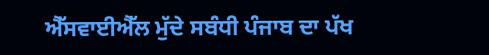ਐੱਸਵਾਈਐੱਲ ਮੁੱਦੇ ਸਬੰਧੀ ਪੰਜਾਬ ਦਾ ਪੱਖ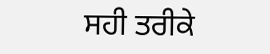ਸਹੀ ਤਰੀਕੇ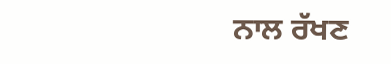ਨਾਲ ਰੱਖਣ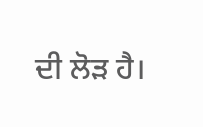ਦੀ ਲੋੜ ਹੈ।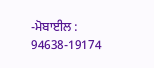-ਮੋਬਾਈਲ : 94638-19174